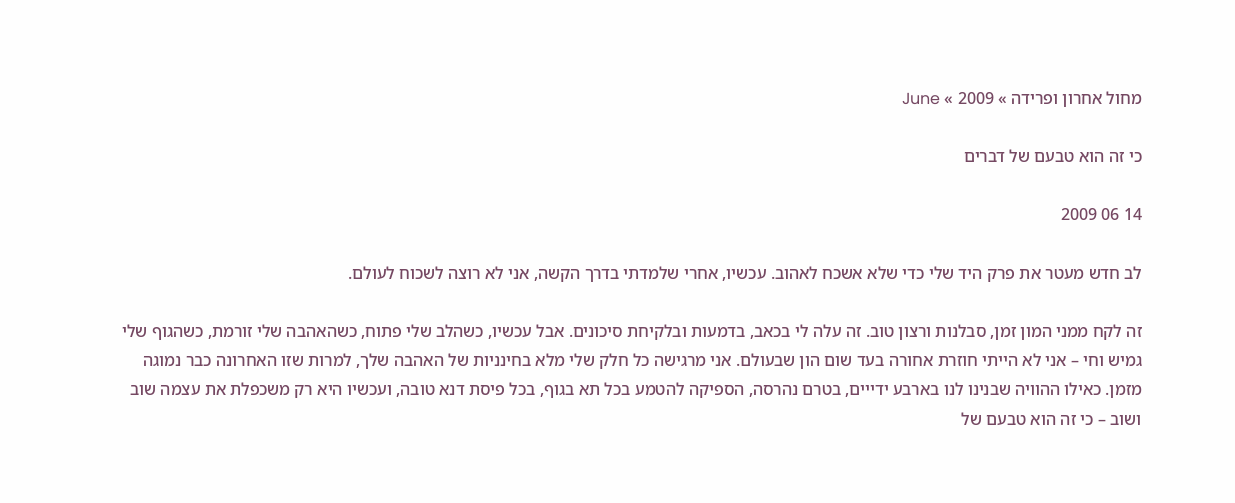מחול אחרון ופרידה » 2009 » June

כי זה הוא טבעם של דברים

14 06 2009

לב חדש מעטר את פרק היד שלי כדי שלא אשכח לאהוב. עכשיו, אחרי שלמדתי בדרך הקשה, אני לא רוצה לשכוח לעולם.

זה לקח ממני המון זמן, סבלנות ורצון טוב. זה עלה לי בכאב, בדמעות ובלקיחת סיכונים. אבל עכשיו, כשהלב שלי פתוח, כשהאהבה שלי זורמת, כשהגוף שלי גמיש וחי – אני לא הייתי חוזרת אחורה בעד שום הון שבעולם. אני מרגישה כל חלק שלי מלא בחינניות של האהבה שלך, למרות שזו האחרונה כבר נמוגה מזמן. כאילו ההוויה שבנינו לנו בארבע ידייים, בטרם נהרסה, הספיקה להטמע בכל תא בגוף, בכל פיסת דנא טובה, ועכשיו היא רק משכפלת את עצמה שוב ושוב – כי זה הוא טבעם של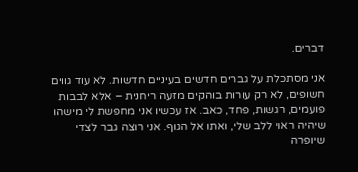דברים.

אני מסתכלת על גברים חדשים בעיניים חדשות. לא עוד גווים חשופים, לא רק עורות בוהקים מזעה ריחנית – אלא לבבות פועמים, רגשות, פחד, כאב. אז עכשיו אני מחפשת לי מישהו שיהיה ראוי ללב שלי, ואתו אל הגוף. אני רוצה גבר לצדי שיופרה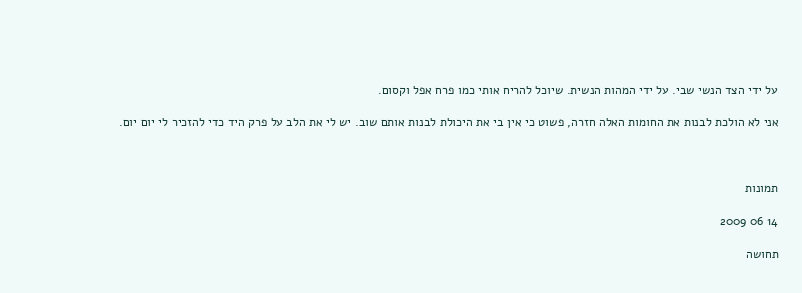על ידי הצד הנשי שבי. על ידי המהות הנשית. שיוכל להריח אותי כמו פרח אפל וקסום.

אני לא הולכת לבנות את החומות האלה חזרה, פשוט כי אין בי את היכולת לבנות אותם שוב. יש לי את הלב על פרק היד כדי להזכיר לי יום יום.



תמונות

14 06 2009

תחושה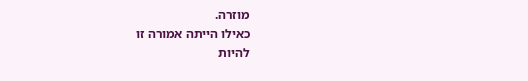מוזרה.
כאילו הייתה אמורה זו
להיות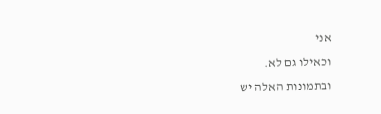אני
וכאילו גם לא.
ובתמונות האלה יש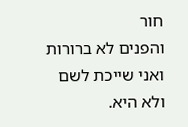חור
והפנים לא ברורות
ואני שייכת לשם
ולא היא.